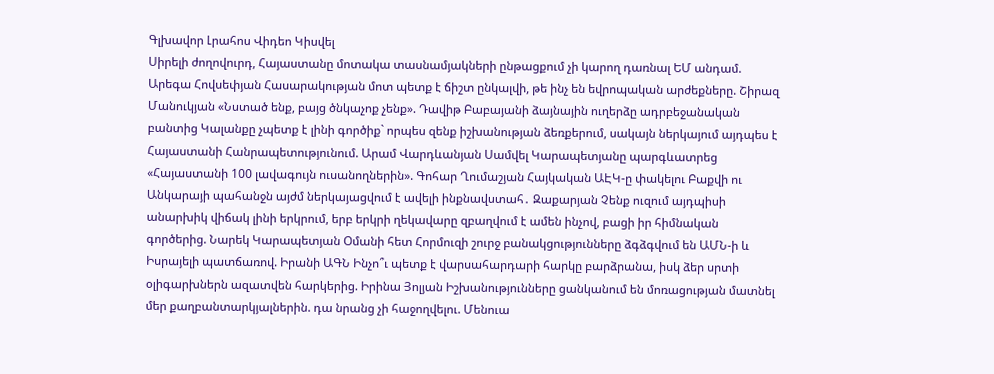Գլխավոր Լրահոս Վիդեո Կիսվել
Սիրելի ժողովուրդ, Հայաստանը մոտակա տասնամյակների ընթացքում չի կարող դառնալ ԵՄ անդամ. Արեգա Հովսեփյան Հասարակության մոտ պետք է ճիշտ ընկալվի, թե ինչ են եվրոպական արժեքները. Շիրազ Մանուկյան «Նստած ենք, բայց ծնկաչոք չենք». Դավիթ Բաբայանի ձայնային ուղերձը ադրբեջանական բանտից Կալանքը չպետք է լինի գործիք` որպես զենք իշխանության ձեռքերում, սակայն ներկայում այդպես է Հայաստանի Հանրապետությունում. Արամ Վարդևանյան Սամվել Կարապետյանը պարգևատրեց «Հայաստանի 100 լավագույն ուսանողներին». Գոհար Ղումաշյան Հայկական ԱԷԿ-ը փակելու Բաքվի ու Անկարայի պահանջն այժմ ներկայացվում է ավելի ինքնավստահ․ Զաքարյան Չենք ուզում այդպիսի անարխիկ վիճակ լինի երկրում, երբ երկրի ղեկավարը զբաղվում է ամեն ինչով, բացի իր հիմնական գործերից. Նարեկ Կարապետյան Օմանի հետ Հորմուզի շուրջ բանակցությունները ձգձգվում են ԱՄՆ-ի և Իսրայելի պատճառով. Իրանի ԱԳՆ Ինչո՞ւ պետք է վարսահարդարի հարկը բարձրանա, իսկ ձեր սրտի օլիգարխներն ազատվեն հարկերից. Իրինա Յոլյան Իշխանությունները ցանկանում են մոռացության մատնել մեր քաղբանտարկյալներին. դա նրանց չի հաջողվելու. Մենուա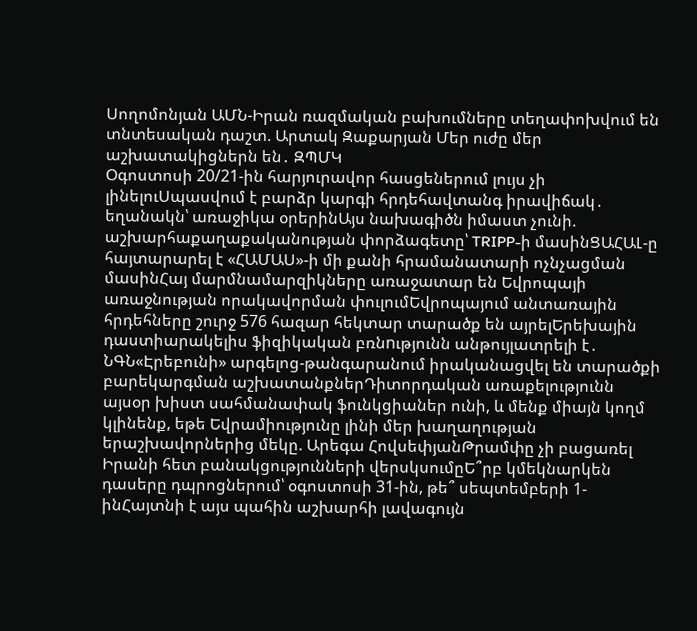Սողոմոնյան ԱՄՆ-Իրան ռազմական բախումները տեղափոխվում են տնտեսական դաշտ. Արտակ Զաքարյան Մեր ուժը մեր աշխատակիցներն են․ ԶՊՄԿ
Օգոստոսի 20/21-ին հարյուրավոր հասցեներում լույս չի լինելուՍպասվում է բարձր կարգի հրդեհավտանգ իրավիճակ․ եղանակն՝ առաջիկա օրերինԱյս նախագիծն իմաստ չունի. աշխարհաքաղաքականության փորձագետը՝ TRIPP-ի մասինՑԱՀԱԼ-ը հայտարարել է «ՀԱՄԱՍ»-ի մի քանի հրամանատարի ոչնչացման մասինՀայ մարմնամարզիկները առաջատար են Եվրոպայի առաջնության որակավորման փուլումԵվրոպայում անտառային հրդեհները շուրջ 576 հազար հեկտար տարածք են այրելԵրեխային դաստիարակելիս ֆիզիկական բռնnւթյունն անթույլատրելի է․ ՆԳՆ«Էրեբունի» արգելոց-թանգարանում իրականացվել են տարածքի բարեկարգման աշխատանքներԴիտորդական առաքելությունն այսօր խիստ սահմանափակ ֆունկցիաներ ունի, և մենք միայն կողմ կլինենք, եթե Եվրամիությունը լինի մեր խաղաղության երաշխավորներից մեկը. Արեգա ՀովսեփյանԹրամփը չի բացառել Իրանի հետ բանակցությունների վերսկսումըԵ՞րբ կմեկնարկեն դասերը դպրոցներում՝ օգոստոսի 31-ին, թե՞ սեպտեմբերի 1-ինՀայտնի է այս պահին աշխարհի լավագույն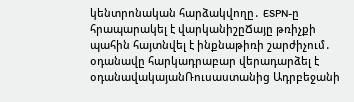կենտրոնական հարձակվողը․ ESPN-ը հրապարակել է վարկանիշըՃայը թռիչքի պահին հայտնվել է ինքնաթիռի շարժիչում․ օդանավը հարկադրաբար վերադարձել է օդանավակայանՌուսաստանից Ադրբեջանի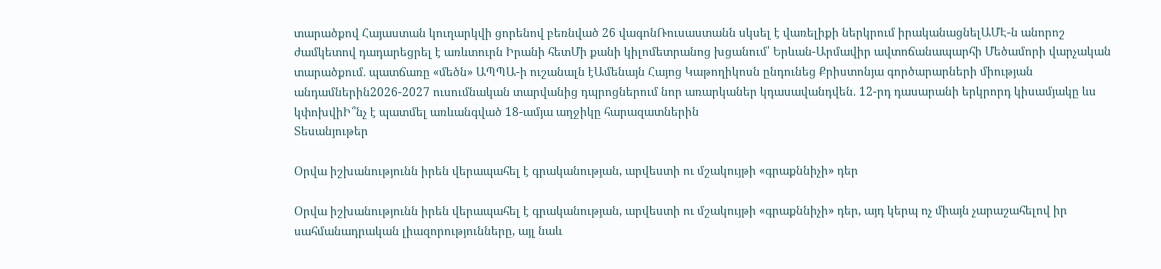տարածքով Հայաստան կուղարկվի ցորենով բեռնված 26 վագոնՌուսաստանն սկսել է վառելիքի ներկրում իրականացնելԱՄԷ-ն անորոշ ժամկետով դադարեցրել է առևտուրն Իրանի հետՄի քանի կիլոմետրանոց խցանում՝ Երևան-Արմավիր ավտոճանապարհի Մեծամորի վարչական տարածքում․ պատճառը «մեծն» ԱՊՊԱ-ի ուշանալն էԱմենայն Հայոց Կաթողիկոսն ընդունեց Քրիստոնյա գործարարների միության անդամներին2026-2027 ուսումնական տարվանից դպրոցներում նոր առարկաներ կդասավանդվեն․ 12-րդ դասարանի երկրորդ կիսամյակը ևս կփոխվիԻ՞նչ է պատմել առևանգված 18-ամյա աղջիկը հարազատներին
Տեսանյութեր

Օրվա իշխանությունն իրեն վերապահել է գրականության, արվեստի ու մշակույթի «գրաքննիչի» դեր

Օրվա իշխանությունն իրեն վերապահել է գրականության, արվեստի ու մշակույթի «գրաքննիչի» դեր, այդ կերպ ոչ միայն չարաշահելով իր սահմանադրական լիազորությունները, այլ նաև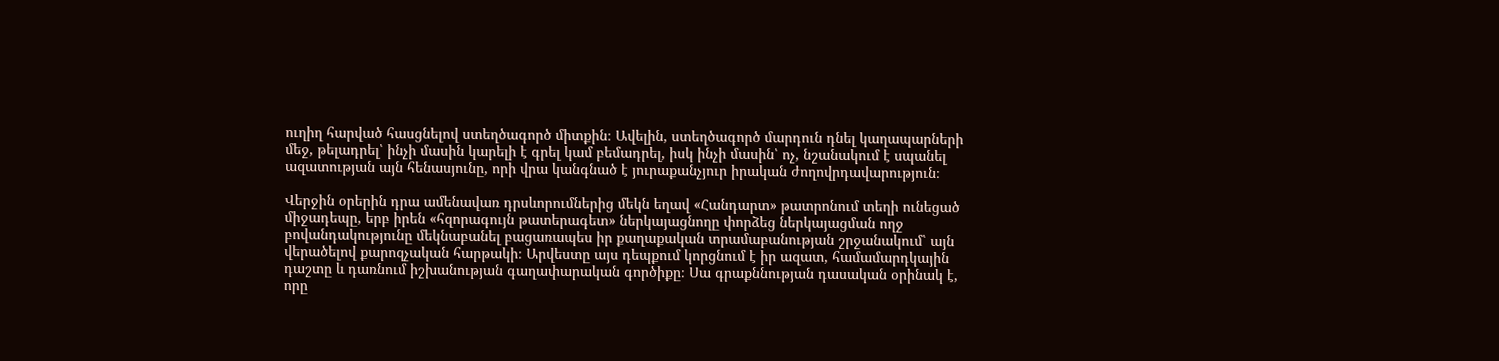ուղիղ հարված հասցնելով ստեղծագործ միտքին։ Ավելին, ստեղծագործ մարդուն դնել կաղապարների մեջ, թելադրել՝ ինչի մասին կարելի է գրել կամ բեմադրել, իսկ ինչի մասին՝ ոչ, նշանակում է սպանել ազատության այն հենասյունը, որի վրա կանգնած է յուրաքանչյուր իրական ժողովրդավարություն։

Վերջին օրերին դրա ամենավառ դրսևորումներից մեկն եղավ «Հանդարտ» թատրոնում տեղի ունեցած միջադեպը, երբ իրեն «հզորագույն թատերագետ» ներկայացնողը փորձեց ներկայացման ողջ բովանդակությունը մեկնաբանել բացառապես իր քաղաքական տրամաբանության շրջանակում՝ այն վերածելով քարոզչական հարթակի։ Արվեստը այս դեպքում կորցնում է իր ազատ, համամարդկային դաշտը և դառնում իշխանության գաղափարական գործիքը։ Սա գրաքննության դասական օրինակ է, որը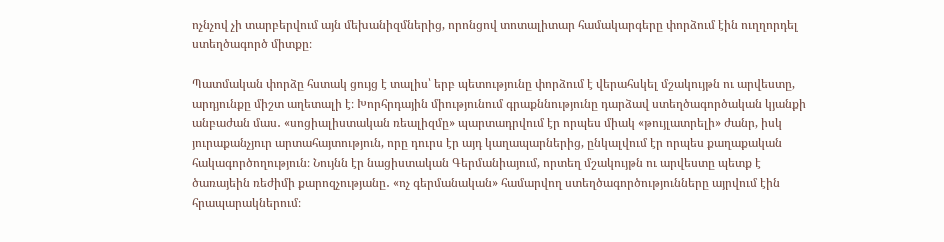ոչնչով չի տարբերվում այն մեխանիզմներից, որոնցով տոտալիտար համակարգերը փորձում էին ուղղորդել ստեղծագործ միտքը։

Պատմական փորձը հստակ ցույց է տալիս՝ երբ պետությունը փորձում է վերահսկել մշակույթն ու արվեստը, արդյունքը միշտ աղետալի է։ Խորհրդային միությունում գրաքննությունը դարձավ ստեղծագործական կյանքի անբաժան մաս․ «սոցիալիստական ռեալիզմը» պարտադրվում էր որպես միակ «թույլատրելի» ժանր, իսկ յուրաքանչյուր արտահայտություն, որը դուրս էր այդ կաղապարներից, ընկալվում էր որպես քաղաքական հակագործողություն։ Նույնն էր նացիստական Գերմանիայում, որտեղ մշակույթն ու արվեստը պետք է ծառայեին ռեժիմի քարոզչությանը․ «ոչ գերմանական» համարվող ստեղծագործությունները այրվում էին հրապարակներում։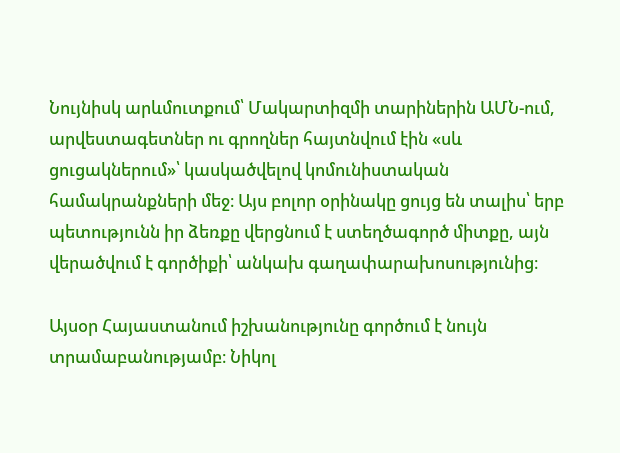Նույնիսկ արևմուտքում՝ Մակարտիզմի տարիներին ԱՄՆ-ում, արվեստագետներ ու գրողներ հայտնվում էին «սև ցուցակներում»՝ կասկածվելով կոմունիստական համակրանքների մեջ։ Այս բոլոր օրինակը ցույց են տալիս՝ երբ պետությունն իր ձեռքը վերցնում է ստեղծագործ միտքը, այն վերածվում է գործիքի՝ անկախ գաղափարախոսությունից։

Այսօր Հայաստանում իշխանությունը գործում է նույն տրամաբանությամբ։ Նիկոլ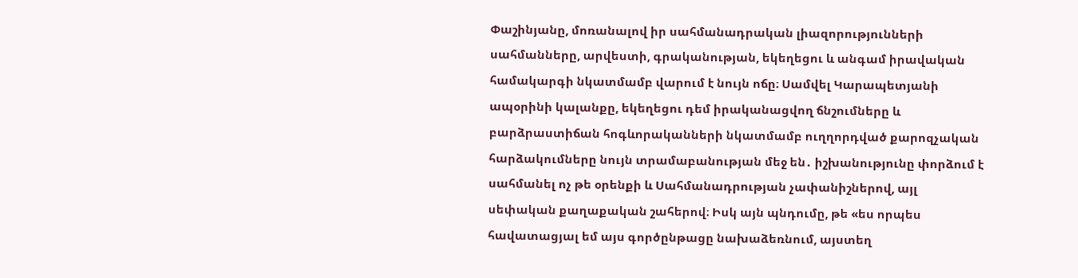Փաշինյանը, մոռանալով իր սահմանադրական լիազորությունների սահմանները, արվեստի, գրականության, եկեղեցու և անգամ իրավական համակարգի նկատմամբ վարում է նույն ոճը։ Սամվել Կարապետյանի ապօրինի կալանքը, եկեղեցու դեմ իրականացվող ճնշումները և բարձրաստիճան հոգևորականների նկատմամբ ուղղորդված քարոզչական հարձակումները նույն տրամաբանության մեջ են․ իշխանությունը փորձում է սահմանել ոչ թե օրենքի և Սահմանադրության չափանիշներով, այլ սեփական քաղաքական շահերով։ Իսկ այն պնդումը, թե «ես որպես հավատացյալ եմ այս գործընթացը նախաձեռնում, այստեղ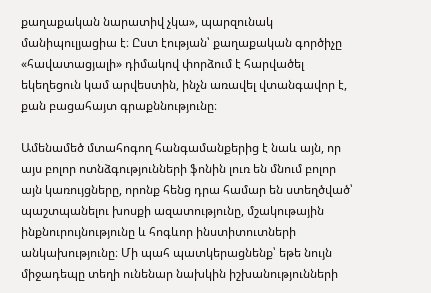քաղաքական նարատիվ չկա», պարզունակ մանիպուլյացիա է։ Ըստ էության՝ քաղաքական գործիչը «հավատացյալի» դիմակով փորձում է հարվածել եկեղեցուն կամ արվեստին, ինչն առավել վտանգավոր է, քան բացահայտ գրաքննությունը։

Ամենամեծ մտահոգող հանգամանքերից է նաև այն, որ այս բոլոր ոտնձգությունների ֆոնին լուռ են մնում բոլոր այն կառույցները, որոնք հենց դրա համար են ստեղծված՝ պաշտպանելու խոսքի ազատությունը, մշակութային ինքնուրույնությունը և հոգևոր ինստիտուտների անկախությունը։ Մի պահ պատկերացնենք՝ եթե նույն միջադեպը տեղի ունենար նախկին իշխանությունների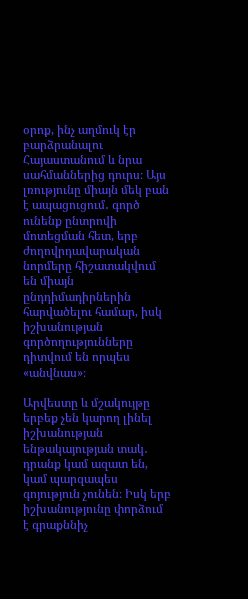օրոք, ինչ աղմուկ էր բարձրանալու Հայաստանում և նրա սահմաններից դուրս։ Այս լռությունը միայն մեկ բան է ապացուցում․ գործ ունենք ընտրովի մոտեցման հետ, երբ ժողովրդավարական նորմերը հիշատակվում են միայն ընդդիմադիրներին հարվածելու համար, իսկ իշխանության գործողությունները դիտվում են որպես «անվնաս»։

Արվեստը և մշակույթը երբեք չեն կարող լինել իշխանության ենթակայության տակ․ դրանք կամ ազատ են, կամ պարզապես գոյություն չունեն։ Իսկ երբ իշխանությունը փորձում է գրաքննիչ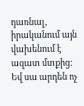դառնալ, իրականում այն վախենում է ազատ մտքից։ Եվ սա արդեն ոչ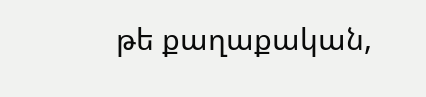թե քաղաքական,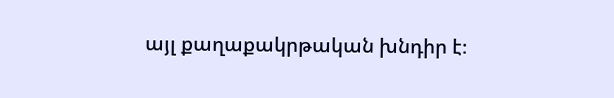այլ քաղաքակրթական խնդիր է։